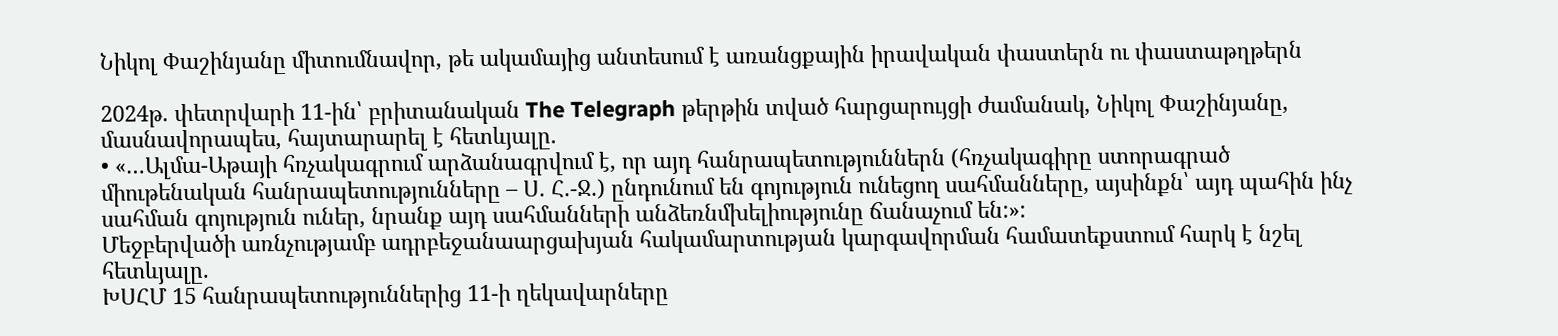Նիկոլ Փաշինյանը միտումնավոր, թե ակամայից անտեսում է առանցքային իրավական փաստերն ու փաստաթղթերն

2024թ. փետրվարի 11-ին՝ բրիտանական The Telegraph թերթին տված հարցարույցի ժամանակ, Նիկոլ Փաշինյանը, մասնավորապես, հայտարարել է հետևյալը.
• «…Ալմա-Աթայի հռչակագրում արձանագրվում է, որ այդ հանրապետություններն (հռչակագիրը ստորագրած միութենական հանրապետությունները – Ս. Հ.-Ջ.) ընդունում են գոյություն ունեցող սահմանները, այսինքն՝ այդ պահին ինչ սահման գոյություն ուներ, նրանք այդ սահմանների անձեռնմխելիությունը ճանաչում են:»:
Մեջբերվածի առնչությամբ ադրբեջանաարցախյան հակամարտության կարգավորման համատեքստում հարկ է նշել հետևյալը.
ԽՍՀՄ 15 հանրապետություններից 11-ի ղեկավարները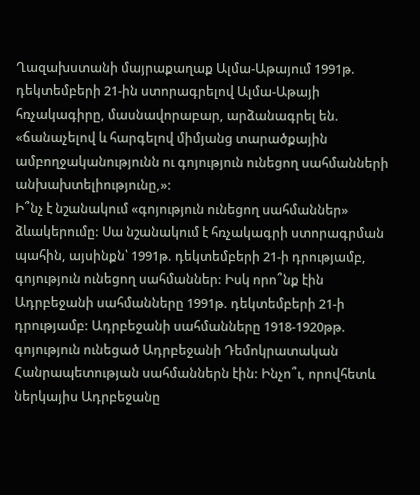Ղազախստանի մայրաքաղաք Ալմա-Աթայում 1991թ. դեկտեմբերի 21-ին ստորագրելով Ալմա-Աթայի հռչակագիրը, մասնավորաբար, արձանագրել են. «ճանաչելով և հարգելով միմյանց տարածքային ամբողջականությունն ու գոյություն ունեցող սահմանների անխախտելիությունը,»:
Ի՞նչ է նշանակում «գոյություն ունեցող սահմաններ» ձևակերումը: Սա նշանակում է հռչակագրի ստորագրման պահին, այսինքն՝ 1991թ. դեկտեմբերի 21-ի դրությամբ, գոյություն ունեցող սահմաններ: Իսկ որո՞նք էին Ադրբեջանի սահմանները 1991թ. դեկտեմբերի 21-ի դրությամբ: Ադրբեջանի սահմանները 1918-1920թթ. գոյություն ունեցած Ադրբեջանի Դեմոկրատական Հանրապետության սահմաններն էին: Ինչո՞ւ, որովհետև ներկայիս Ադրբեջանը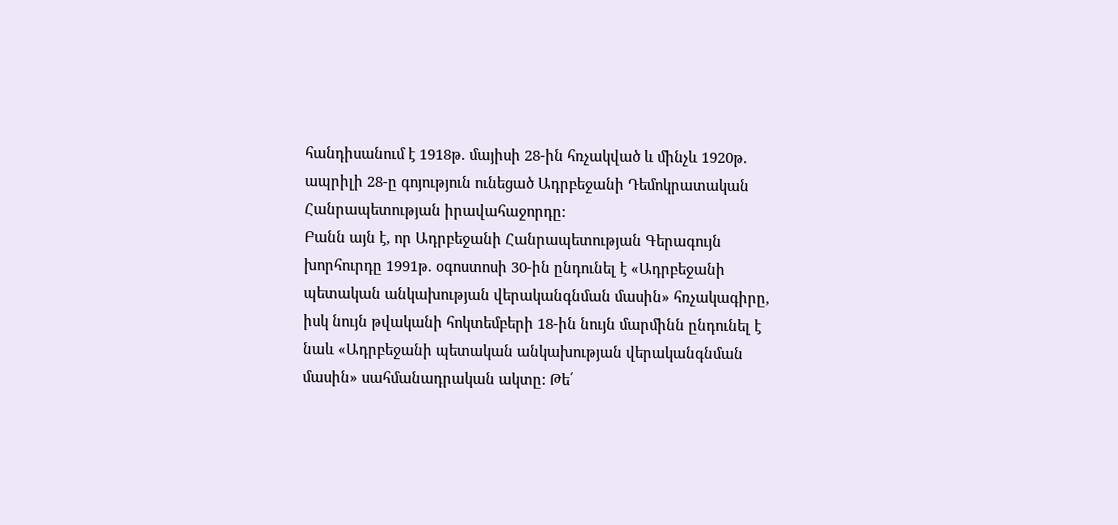հանդիսանում է 1918թ. մայիսի 28-ին հռչակված և մինչև 1920թ. ապրիլի 28-ը գոյություն ունեցած Ադրբեջանի Դեմոկրատական Հանրապետության իրավահաջորդը:
Բանն այն է, որ Ադրբեջանի Հանրապետության Գերագույն խորհուրդը 1991թ. օգոստոսի 30-ին ընդունել է «Ադրբեջանի պետական անկախության վերականգնման մասին» հռչակագիրը, իսկ նույն թվականի հոկտեմբերի 18-ին նույն մարմինն ընդունել է նաև «Ադրբեջանի պետական անկախության վերականգնման մասին» սահմանադրական ակտը: Թե՛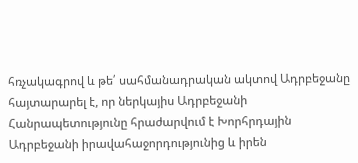հռչակագրով և թե՛ սահմանադրական ակտով Ադրբեջանը հայտարարել է, որ ներկայիս Ադրբեջանի Հանրապետությունը հրաժարվում է Խորհրդային Ադրբեջանի իրավահաջորդությունից և իրեն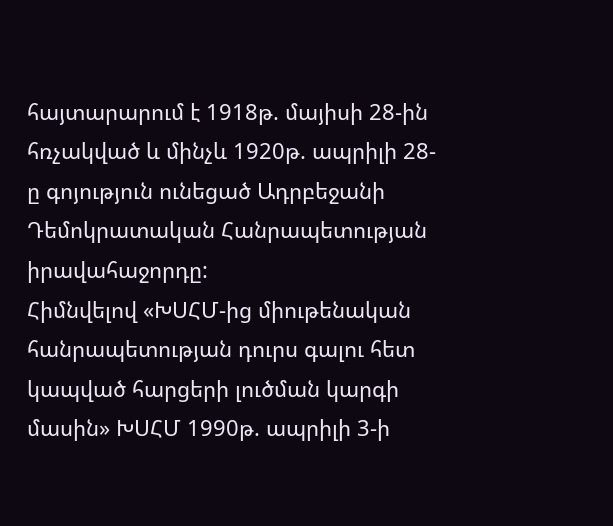հայտարարում է 1918թ. մայիսի 28-ին հռչակված և մինչև 1920թ. ապրիլի 28-ը գոյություն ունեցած Ադրբեջանի Դեմոկրատական Հանրապետության իրավահաջորդը:
Հիմնվելով «ԽՍՀՄ-ից միութենական հանրապետության դուրս գալու հետ կապված հարցերի լուծման կարգի մասին» ԽՍՀՄ 1990թ. ապրիլի 3-ի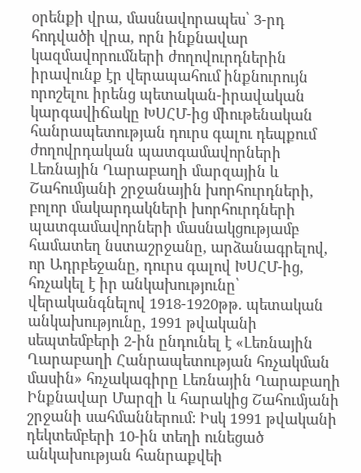օրենքի վրա, մասնավորապես՝ 3-րդ հոդվածի վրա, որն ինքնավար կազմավորումների ժողովուրդներին իրավունք էր վերապահում ինքնուրույն որոշելու իրենց պետական-իրավական կարգավիճակը ԽՍՀՄ-ից միութենական հանրապետության դուրս գալու դեպքում ժողովրդական պատգամավորների Լեռնային Ղարաբաղի մարզային և Շահումյանի շրջանային խորհուրդների, բոլոր մակարդակների խորհուրդների պատգամավորների մասնակցությամբ համատեղ նստաշրջանը, արձանագրելով, որ Ադրբեջանը, դուրս գալով ԽՍՀՄ-ից, հռչակել է իր անկախությունը՝ վերականգնելով 1918-1920թթ. պետական անկախությունը, 1991 թվականի սեպտեմբերի 2-ին ընդունել է «Լեռնային Ղարաբաղի Հանրապետության հռչակման մասին» հռչակագիրը Լեռնային Ղարաբաղի Ինքնավար Մարզի և հարակից Շահումյանի շրջանի սահմաններում: Իսկ 1991 թվականի դեկտեմբերի 10-ին տեղի ունեցած անկախության հանրաքվեի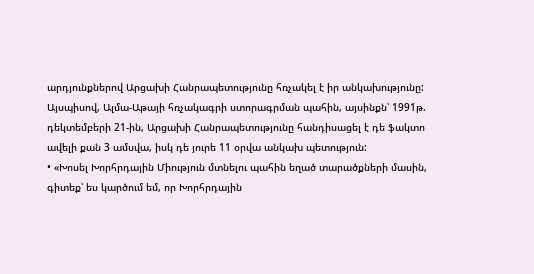արդյունքներով Արցախի Հանրապետությունը հռչակել է իր անկախությունը:
Այսպիսով, Ալմա-Աթայի հռչակագրի ստորագրման պահին, այսինքն՝ 1991թ. դեկտեմբերի 21-ին, Արցախի Հանրապետությունը հանդիսացել է դե ֆակտո ավելի քան 3 ամսվա, իսկ դե յուրե 11 օրվա անկախ պետություն:
• «Խոսել Խորհրդային Միություն մտնելու պահին եղած տարածքների մասին, գիտեք՝ ես կարծում եմ, որ Խորհրդային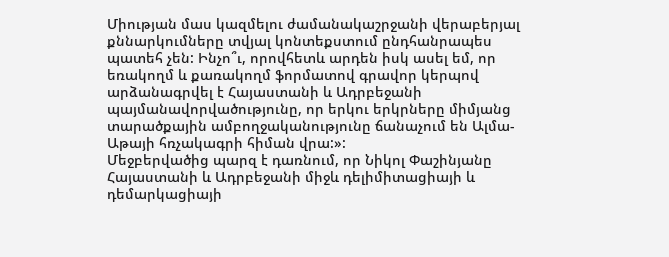Միության մաս կազմելու ժամանակաշրջանի վերաբերյալ քննարկումները տվյալ կոնտեքստում ընդհանրապես պատեհ չեն: Ինչո՞ւ, որովհետև արդեն իսկ ասել եմ, որ եռակողմ և քառակողմ ֆորմատով գրավոր կերպով արձանագրվել է Հայաստանի և Ադրբեջանի պայմանավորվածությունը, որ երկու երկրները միմյանց տարածքային ամբողջականությունը ճանաչում են Ալմա-Աթայի հռչակագրի հիման վրա:»:
Մեջբերվածից պարզ է դառնում, որ Նիկոլ Փաշինյանը Հայաստանի և Ադրբեջանի միջև դելիմիտացիայի և դեմարկացիայի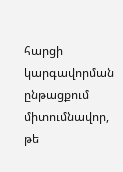հարցի կարգավորման ընթացքում միտումնավոր, թե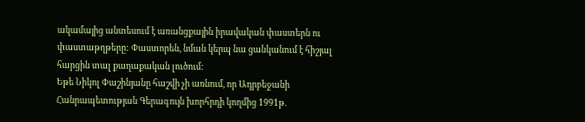ակամայից անտեսում է առանցքային իրավական փաստերն ու փաստաթղթերը: Փաստորեն, նման կերպ նա ցանկանում է հիշյալ հարցին տալ քաղաքական լուծում:
Եթե Նիկոլ Փաշինյանը հաշվի չի առնում, որ Ադրբեջանի Հանրապետության Գերագույն խորհրդի կողմից 1991թ.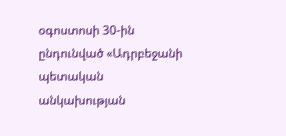օգոստոսի 30-ին ընդունված «Ադրբեջանի պետական անկախության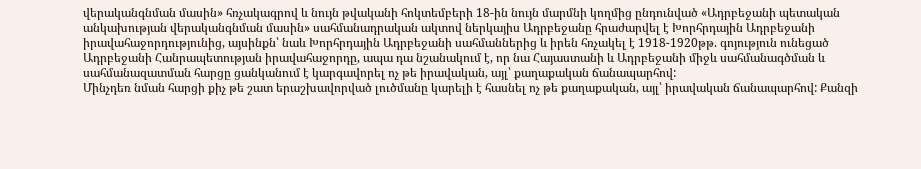վերականգնման մասին» հռչակագրով և նույն թվականի հոկտեմբերի 18-ին նույն մարմնի կողմից ընդունված «Ադրբեջանի պետական անկախության վերականգնման մասին» սահմանադրական ակտով ներկայիս Ադրբեջանը հրաժարվել է Խորհրդային Ադրբեջանի իրավահաջորդությունից, այսինքն՝ նաև Խորհրդային Ադրբեջանի սահմաններից և իրեն հռչակել է 1918-1920թթ. գոյություն ունեցած Ադրբեջանի Հանրապետության իրավահաջորդը, ապա դա նշանակում է, որ նա Հայաստանի և Ադրբեջանի միջև սահմանագծման և սահմանազատման հարցը ցանկանում է կարգավորել ոչ թե իրավական, այլ՝ քաղաքական ճանապարհով:
Մինչդեռ նման հարցի քիչ թե շատ երաշխավորված լուծմանը կարելի է հասնել ոչ թե քաղաքական, այլ՝ իրավական ճանապարհով: Քանզի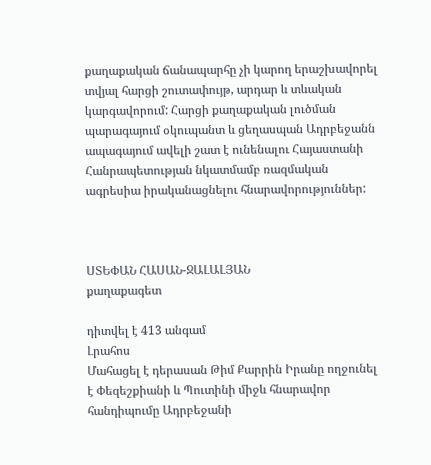քաղաքական ճանապարհը չի կարող երաշխավորել տվյալ հարցի շուտափույթ, արդար և տևական կարգավորում: Հարցի քաղաքական լուծման պարագայում օկուպանտ և ցեղասպան Ադրբեջանն ապագայում ավելի շատ է ունենալու Հայաստանի Հանրապետության նկատմամբ ռազմական ագրեսիա իրականացնելու հնարավորություններ:



ՍՏԵՓԱՆ ՀԱՍԱՆ-ՋԱԼԱԼՅԱՆ
քաղաքագետ

դիտվել է 413 անգամ
Լրահոս
Մահացել է դերասան Թիմ Քարրին Իրանը ողջունել է Փեզեշքիանի և Պուտինի միջև հնարավոր հանդիպումը Ադրբեջանի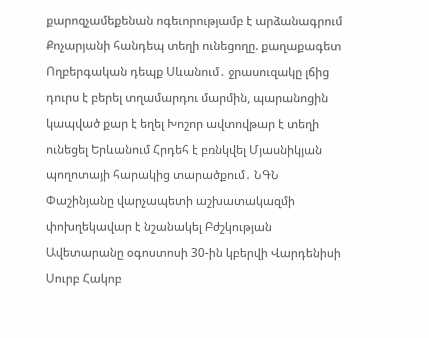քարոզչամեքենան ոգեւորությամբ է արձանագրում Քոչարյանի հանդեպ տեղի ունեցողը. քաղաքագետ Ողբերգական դեպք Սևանում․ ջրասուզակը լճից դուրս է բերել տղամարդու մարմին, պարանոցին կապված քար է եղել Խոշոր ավտովթար է տեղի ունեցել Երևանում Հրդեհ է բռնկվել Մյասնիկյան պողոտայի հարակից տարածքում․ ՆԳՆ Փաշինյանը վարչապետի աշխատակազմի փոխղեկավար է նշանակել Բժշկության Ավետարանը օգոստոսի 30-ին կբերվի Վարդենիսի Սուրբ Հակոբ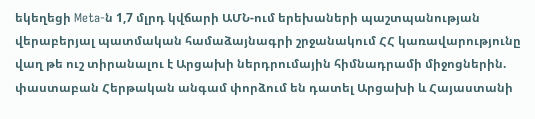եկեղեցի Meta-ն 1,7 մլրդ կվճարի ԱՄՆ-ում երեխաների պաշտպանության վերաբերյալ պատմական համաձայնագրի շրջանակում ՀՀ կառավարությունը վաղ թե ուշ տիրանալու է Արցախի ներդրումային հիմնադրամի միջոցներին. փաստաբան Հերթական անգամ փորձում են դատել Արցախի և Հայաստանի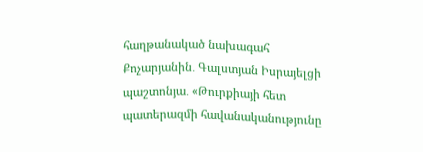հաղթանակած նախագահ Քոչարյանին․ Գալստյան Իսրայելցի պաշտոնյա․ «Թուրքիայի հետ պատերազմի հավանականությունը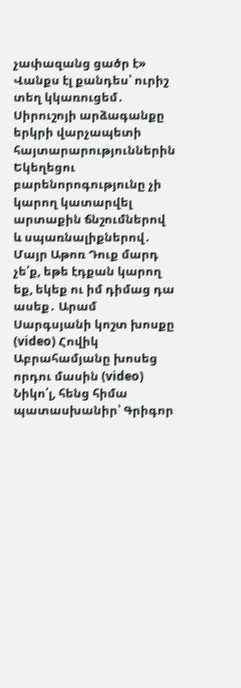չափազանց ցածր է» Վանքս էլ քանդես՝ ուրիշ տեղ կկառուցեմ․ Սիրուշոյի արձագանքը երկրի վարչապետի հայտարարություններին Եկեղեցու բարենորոգությունը չի կարող կատարվել արտաքին ճնշումներով և սպառնալիքներով․ Մայր Աթոռ Դուք մարդ չե՛ք, եթե էդքան կարող եք, եկեք ու իմ դիմաց դա ասեք․ Արամ Սարգսյանի կոշտ խոսքը (video) Հովիկ Աբրահամյանը խոսեց որդու մասին (video) Նիկո՛լ, հենց հիմա պատասխանիր՝ Գրիգոր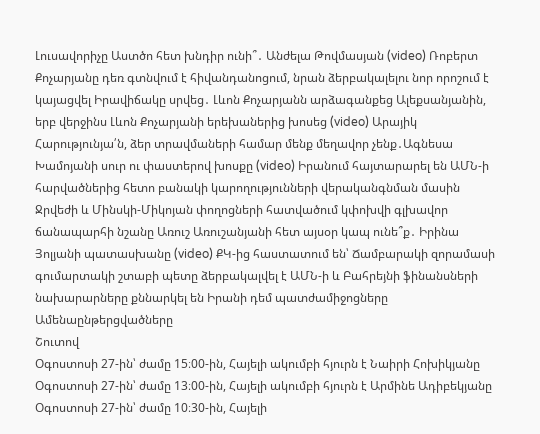Լուսավորիչը Աստծո հետ խնդիր ունի՞․ Անժելա Թովմասյան (video) Ռոբերտ Քոչարյանը դեռ գտնվում է հիվանդանոցում, նրան ձերբակալելու նոր որոշում է կայացվել Իրավիճակը սրվեց․ Լևոն Քոչարյանն արձագանքեց Ալեքսանյանին, երբ վերջինս Լևոն Քոչարյանի երեխաներից խոսեց (video) Արայիկ Հարությունյա՛ն, ձեր տրավմաների համար մենք մեղավոր չենք․Ագնեսա Խամոյանի սուր ու փաստերով խոսքը (video) Իրանում հայտարարել են ԱՄՆ-ի հարվածներից հետո բանակի կարողությունների վերականգնման մասին Ջրվեժի և Մինսկի-Միկոյան փողոցների հատվածում կփոխվի գլխավոր ճանապարհի նշանը Առուշ Առուշանյանի հետ այսօր կապ ունե՞ք․ Իրինա Յոլյանի պատասխանը (video) ՔԿ-ից հաստատում են՝ Ճամբարակի զորամասի գումարտակի շտաբի պետը ձերբակալվել է ԱՄՆ-ի և Բահրեյնի ֆինանսների նախարարները քննարկել են Իրանի դեմ պատժամիջոցները
Ամենաընթերցվածները
Շուտով
Օգոստոսի 27-ին՝ ժամը 15։00-ին, Հայելի ակումբի հյուրն է Նաիրի Հոխիկյանը Օգոստոսի 27-ին՝ ժամը 13։00-ին, Հայելի ակումբի հյուրն է Արմինե Ադիբեկյանը Օգոստոսի 27-ին՝ ժամը 10։30-ին, Հայելի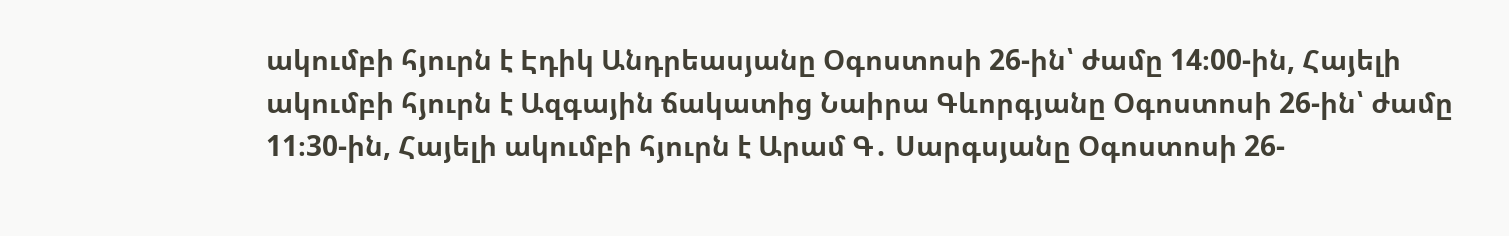ակումբի հյուրն է Էդիկ Անդրեասյանը Օգոստոսի 26-ին՝ ժամը 14։00-ին, Հայելի ակումբի հյուրն է Ազգային ճակատից Նաիրա Գևորգյանը Օգոստոսի 26-ին՝ ժամը 11։30-ին, Հայելի ակումբի հյուրն է Արամ Գ․ Սարգսյանը Օգոստոսի 26-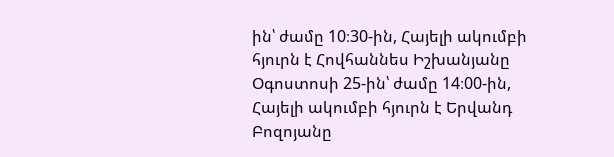ին՝ ժամը 10։30-ին, Հայելի ակումբի հյուրն է Հովհաննես Իշխանյանը Օգոստոսի 25-ին՝ ժամը 14։00-ին, Հայելի ակումբի հյուրն է Երվանդ Բոզոյանը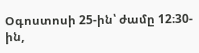Օգոստոսի 25-ին՝ ժամը 12։30-ին,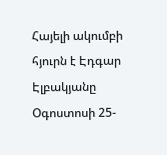Հայելի ակումբի հյուրն է Էդգար Էլբակյանը Օգոստոսի 25-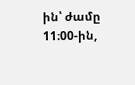ին՝ ժամը 11։00-ին,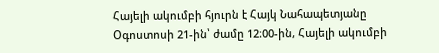Հայելի ակումբի հյուրն է Հայկ Նահապետյանը Օգոստոսի 21-ին՝ ժամը 12։00-ին, Հայելի ակումբի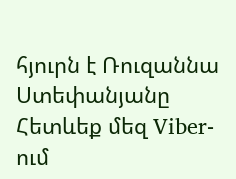հյուրն է Ռուզաննա Ստեփանյանը
Հետևեք մեզ Viber-ում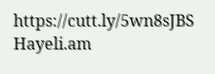https://cutt.ly/5wn8sJBS
Hayeli.am